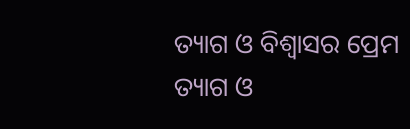ତ୍ୟାଗ ଓ ବିଶ୍ବାସର ପ୍ରେମ
ତ୍ୟାଗ ଓ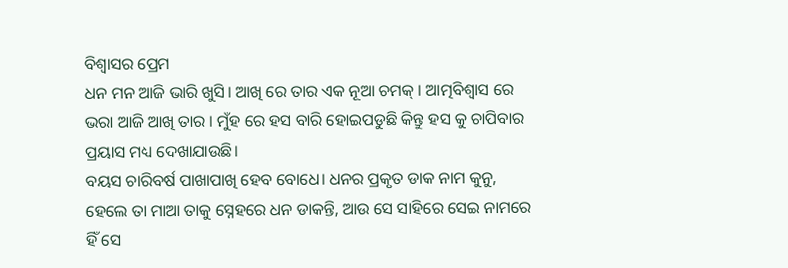ବିଶ୍ବାସର ପ୍ରେମ
ଧନ ମନ ଆଜି ଭାରି ଖୁସି। ଆଖି ରେ ତାର ଏକ ନୂଆ ଚମକ୍ । ଆତ୍ମବିଶ୍ବାସ ରେ ଭରା ଆଜି ଆଖି ତାର । ମୁଁହ ରେ ହସ ବାରି ହୋଇପଡୁଛି କିନ୍ତୁ ହସ କୁ ଚାପିବାର ପ୍ରୟାସ ମଧ୍ୟ ଦେଖାଯାଉଛି।
ବୟସ ଚାରିବର୍ଷ ପାଖାପାଖି ହେବ ବୋଧେ। ଧନର ପ୍ରକୃତ ଡାକ ନାମ କୁନୁ, ହେଲେ ତା ମାଆ ତାକୁ ସ୍ନେହରେ ଧନ ଡାକନ୍ତି, ଆଉ ସେ ସାହିରେ ସେଇ ନାମରେ ହିଁ ସେ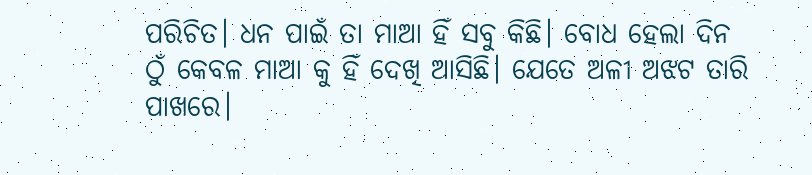ପରିଚିତ। ଧନ ପାଇଁ ତା ମାଆ ହିଁ ସବୁ କିଛି। ବୋଧ ହେଲା ଦିନ ଠୁଁ କେବଳ ମାଆ କୁ ହିଁ ଦେଖି ଆସିଛି। ଯେତେ ଅଳୀ ଅଝଟ ତାରି ପାଖରେ।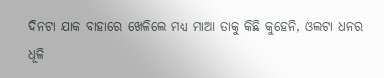ଦିନଟା ଯାକ ବାହାରେ ଖେଳିଲେ ମଧ୍ୟ ମାଆ ତାକୁ କିଛି କୁହେନି, ଓଲଟା ଧନର ଧୂଳି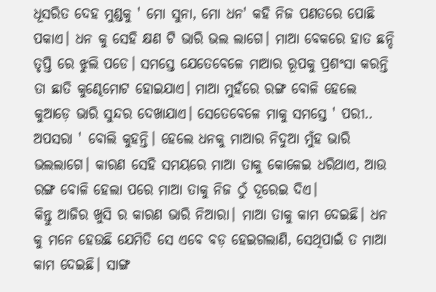ଧୂସରିତ ଦେହ ମୁଣ୍ଡକୁ ' ମୋ ସୁନା, ମୋ ଧନ' କହି ନିଜ ପଣତରେ ପୋଛି ପକାଏ। ଧନ କୁ ସେହି କ୍ଷଣ ଟି ଭାରି ଭଲ ଲାଗେ। ମାଆ ବେକରେ ହାତ ଛନ୍ଦି ତୃପ୍ତି ରେ ଝୁଲି ପଡେ। ସମସ୍ତେ ଯେତେବେଳେ ମାଆର ରୂପକୁ ପ୍ରଶଂସା କରନ୍ତି ତା ଛାତି କୁଣ୍ଢେମୋଟ ହୋଇଯାଏ। ମାଆ ମୁହଁରେ ରଙ୍ଗ ବୋଳି ହେଲେ କୁଆଡ଼େ ଭାରି ସୁନ୍ଦର ଦେଖାଯାଏ। ସେତେବେଳେ ମାକୁ ସମସ୍ତେ ' ପରୀ.. ଅପସରା ' ବୋଲି କୁହନ୍ତି। ହେଲେ ଧନକୁ ମାଆର ନିଦୁଆ ମୁଁହ ଭାରି ଭଲଲାଗେ। କାରଣ ସେହି ସମୟରେ ମାଆ ତାକୁ କୋଳେଇ ଧରିଥାଏ, ଆଉ ରଙ୍ଗ ବୋଳି ହେଲା ପରେ ମାଆ ତାକୁ ନିଜ ଠୁଁ ଦୂରେଇ ଦିଏ।
କିନ୍ତୁ ଆଜିର ଖୁସି ର କାରଣ ଭାରି ନିଆରା। ମାଆ ତାକୁ କାମ ଦେଇଛି। ଧନ କୁ ମନେ ହେଉଛି ଯେମିତି ସେ ଏବେ ବଡ଼ ହେଇଗଲାଣି, ସେଥିପାଇଁ ତ ମାଆ କାମ ଦେଇଛି। ସାଙ୍ଗ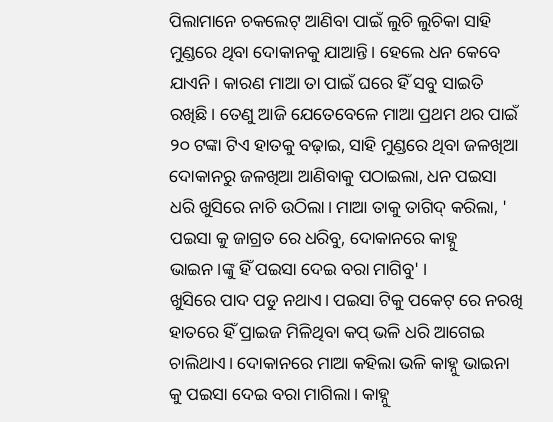ପିଲାମାନେ ଚକଲେଟ୍ ଆଣିବା ପାଇଁ ଲୁଚି ଲୁଚିକା ସାହି ମୁଣ୍ଡରେ ଥିବା ଦୋକାନକୁ ଯାଆନ୍ତି। ହେଲେ ଧନ କେବେ ଯାଏନି। କାରଣ ମାଆ ତା ପାଇଁ ଘରେ ହିଁ ସବୁ ସାଇତି ରଖିଛି। ତେଣୁ ଆଜି ଯେତେବେଳେ ମାଆ ପ୍ରଥମ ଥର ପାଇଁ ୨୦ ଟଙ୍କା ଟିଏ ହାତକୁ ବଢ଼ାଇ, ସାହି ମୁଣ୍ଡରେ ଥିବା ଜଳଖିଆ ଦୋକାନରୁ ଜଳଖିଆ ଆଣିବାକୁ ପଠାଇଲା, ଧନ ପଇସା ଧରି ଖୁସିରେ ନାଚି ଉଠିଲା। ମାଆ ତାକୁ ତାଗିଦ୍ କରିଲା, ' ପଇସା କୁ ଜାଗ୍ରତ ରେ ଧରିବୁ, ଦୋକାନରେ କାହ୍ନୁ ଭାଇନ।ଙ୍କୁ ହିଁ ପଇସା ଦେଇ ବରା ମାଗିବୁ' ।
ଖୁସିରେ ପାଦ ପଡୁ ନଥାଏ। ପଇସା ଟିକୁ ପକେଟ୍ ରେ ନରଖି ହାତରେ ହିଁ ପ୍ରାଇଜ ମିଳିଥିବା କପ୍ ଭଳି ଧରି ଆଗେଇ ଚାଲିଥାଏ। ଦୋକାନରେ ମାଆ କହିଲା ଭଳି କାହ୍ନୁ ଭାଇନା କୁ ପଇସା ଦେଇ ବରା ମାଗିଲା। କାହ୍ନୁ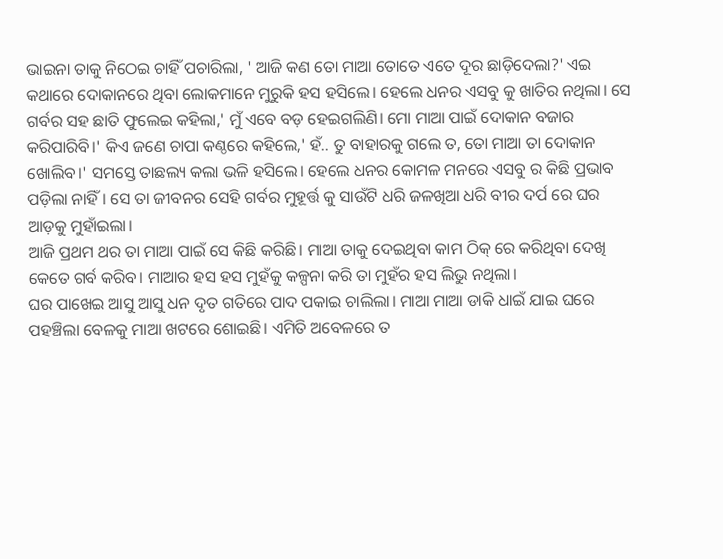ଭାଇନା ତାକୁ ନିଠେଇ ଚାହିଁ ପଚାରିଲା, ' ଆଜି କଣ ତୋ ମାଆ ତୋତେ ଏତେ ଦୂର ଛାଡ଼ିଦେଲା?' ଏଇ କଥାରେ ଦୋକାନରେ ଥିବା ଲୋକମାନେ ମୁରୁକି ହସ ହସିଲେ। ହେଲେ ଧନର ଏସବୁ କୁ ଖାତିର ନଥିଲା। ସେ ଗର୍ବର ସହ ଛାତି ଫୁଲେଇ କହିଲା,' ମୁଁ ଏବେ ବଡ଼ ହେଇଗଲିଣି। ମୋ ମାଆ ପାଇଁ ଦୋକାନ ବଜାର କରିପାରିବି।' କିଏ ଜଣେ ଚାପା କଣ୍ଠରେ କହିଲେ,' ହଁ.. ତୁ ବାହାରକୁ ଗଲେ ତ, ତୋ ମାଆ ତା ଦୋକାନ ଖୋଲିବ।' ସମସ୍ତେ ତାଛଲ୍ୟ କଲା ଭଳି ହସିଲେ। ହେଲେ ଧନର କୋମଳ ମନରେ ଏସବୁ ର କିଛି ପ୍ରଭାବ ପଡ଼ିଲା ନାହିଁ। ସେ ତା ଜୀବନର ସେହି ଗର୍ବର ମୁହୂର୍ତ୍ତ କୁ ସାଉଁଟି ଧରି ଜଳଖିଆ ଧରି ବୀର ଦର୍ପ ରେ ଘର ଆଡ଼କୁ ମୁହାଁଇଲା।
ଆଜି ପ୍ରଥମ ଥର ତା ମାଆ ପାଇଁ ସେ କିଛି କରିଛି। ମାଆ ତାକୁ ଦେଇଥିବା କାମ ଠିକ୍ ରେ କରିଥିବା ଦେଖି କେତେ ଗର୍ବ କରିବ। ମାଆର ହସ ହସ ମୁହଁକୁ କଳ୍ପନା କରି ତା ମୁହଁର ହସ ଲିଭୁ ନଥିଲା।
ଘର ପାଖେଇ ଆସୁ ଆସୁ ଧନ ଦୃତ ଗତିରେ ପାଦ ପକାଇ ଚାଲିଲା। ମାଆ ମାଆ ଡାକି ଧାଇଁ ଯାଇ ଘରେ ପହଞ୍ଚିଲା ବେଳକୁ ମାଆ ଖଟରେ ଶୋଇଛି। ଏମିତି ଅବେଳରେ ତ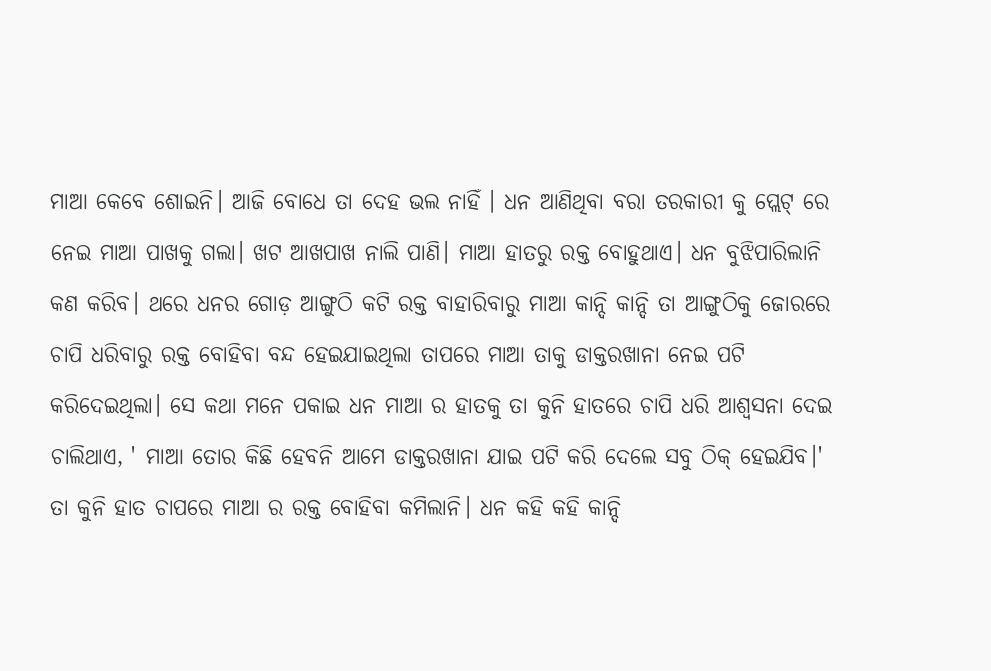ମାଆ କେବେ ଶୋଇନି। ଆଜି ବୋଧେ ତା ଦେହ ଭଲ ନାହିଁ । ଧନ ଆଣିଥିବା ବରା ତରକାରୀ କୁ ପ୍ଲେଟ୍ ରେ ନେଇ ମାଆ ପାଖକୁ ଗଲା। ଖଟ ଆଖପାଖ ନାଲି ପାଣି। ମାଆ ହାତରୁ ରକ୍ତ ବୋହୁଥାଏ। ଧନ ବୁଝିପାରିଲାନି କଣ କରିବ। ଥରେ ଧନର ଗୋଡ଼ ଆଙ୍ଗୁଠି କଟି ରକ୍ତ ବାହାରିବାରୁ ମାଆ କାନ୍ଦି କାନ୍ଦି ତା ଆଙ୍ଗୁଠିକୁ ଜୋରରେ ଚାପି ଧରିବାରୁ ରକ୍ତ ବୋହିବା ବନ୍ଦ ହେଇଯାଇଥିଲା ତାପରେ ମାଆ ତାକୁ ଡାକ୍ତରଖାନା ନେଇ ପଟି କରିଦେଇଥିଲା। ସେ କଥା ମନେ ପକାଇ ଧନ ମାଆ ର ହାତକୁ ତା କୁନି ହାତରେ ଚାପି ଧରି ଆଶ୍ଵସନା ଦେଇ ଚାଲିଥାଏ, ' ମାଆ ତୋର କିଛି ହେବନି ଆମେ ଡାକ୍ତରଖାନା ଯାଇ ପଟି କରି ଦେଲେ ସବୁ ଠିକ୍ ହେଇଯିବ।' ତା କୁନି ହାତ ଚାପରେ ମାଆ ର ରକ୍ତ ବୋହିବା କମିଲାନି। ଧନ କହି କହି କାନ୍ଦି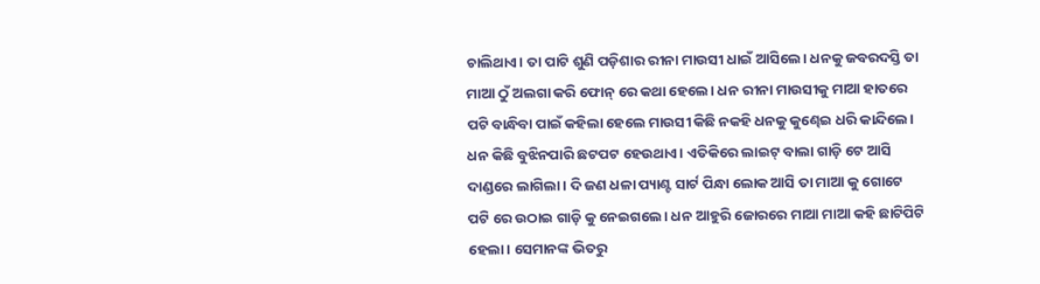ଚାଲିଥାଏ। ତା ପାଟି ଶୁଣି ପଡ଼ିଶାର ରୀନା ମାଉସୀ ଧାଇଁ ଆସିଲେ। ଧନକୁ ଜବରଦସ୍ତି ତା ମାଆ ଠୁଁ ଅଲଗା କରି ଫୋନ୍ ରେ କଥା ହେଲେ। ଧନ ରୀନା ମାଉସୀକୁ ମାଆ ହାତରେ ପଟି ବାନ୍ଧିବା ପାଇଁ କହିଲା ହେଲେ ମାଉସୀ କିଛି ନକହି ଧନକୁ କୁଣ୍ଢେଇ ଧରି କାନ୍ଦିଲେ। ଧନ କିଛି ବୁଝିନପାରି ଛଟପଟ ହେଉଥାଏ। ଏତିକିରେ ଲାଇଟ୍ ବାଲା ଗାଡ଼ି ଟେ ଆସି ଦାଣ୍ଡରେ ଲାଗିଲା। ଦି ଜଣ ଧଳା ପ୍ୟାଣ୍ଟ ସାର୍ଟ ପିନ୍ଧା ଲୋକ ଆସି ତା ମାଆ କୁ ଗୋଟେ ପଟି ରେ ଉଠାଇ ଗାଡ଼ି କୁ ନେଇଗଲେ। ଧନ ଆହୁରି ଜୋରରେ ମାଆ ମାଆ କହି ଛାଟିପିଟି ହେଲା। ସେମାନଙ୍କ ଭିତରୁ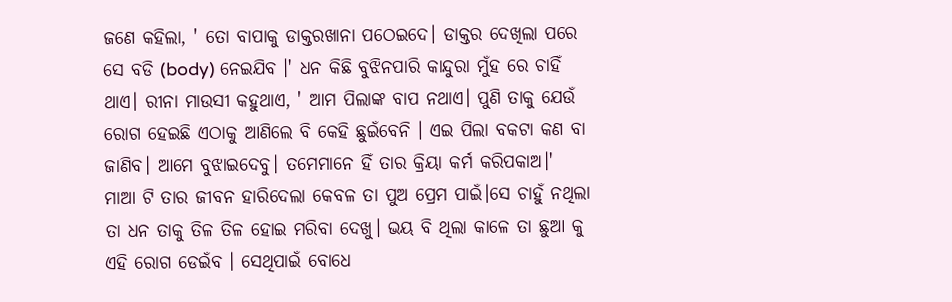ଜଣେ କହିଲା, ' ତୋ ବାପାକୁ ଡାକ୍ତରଖାନା ପଠେଇଦେ। ଡାକ୍ତର ଦେଖିଲା ପରେ ସେ ବଡି (body) ନେଇଯିବ ।' ଧନ କିଛି ବୁଝିନପାରି କାନ୍ଦୁରା ମୁଁହ ରେ ଚାହିଁ ଥାଏ। ରୀନା ମାଉସୀ କହୁଥାଏ, ' ଆମ ପିଲାଙ୍କ ବାପ ନଥାଏ। ପୁଣି ତାକୁ ଯେଉଁ ରୋଗ ହେଇଛି ଏଠାକୁ ଆଣିଲେ ବି କେହି ଛୁଇଁବେନି । ଏଇ ପିଲା ବକଟା କଣ ବା ଜାଣିବ। ଆମେ ବୁଝାଇଦେବୁ। ତମେମାନେ ହିଁ ତାର କ୍ରିୟା କର୍ମ କରିପକାଅ।'
ମାଆ ଟି ତାର ଜୀବନ ହାରିଦେଲା କେବଳ ତା ପୁଅ ପ୍ରେମ ପାଇଁ।ସେ ଚାହୁଁ ନଥିଲା ତା ଧନ ତାକୁ ତିଳ ତିଳ ହୋଇ ମରିବା ଦେଖୁ। ଭୟ ବି ଥିଲା କାଳେ ତା ଛୁଆ କୁ ଏହି ରୋଗ ଡେଇଁବ । ସେଥିପାଇଁ ବୋଧେ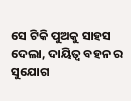ସେ ଟିକି ପୁଅକୁ ସାହସ ଦେଲା, ଦାୟିତ୍ଵ ବହନ ର ସୁଯୋଗ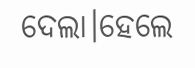ଦେଲା।ହେଲେ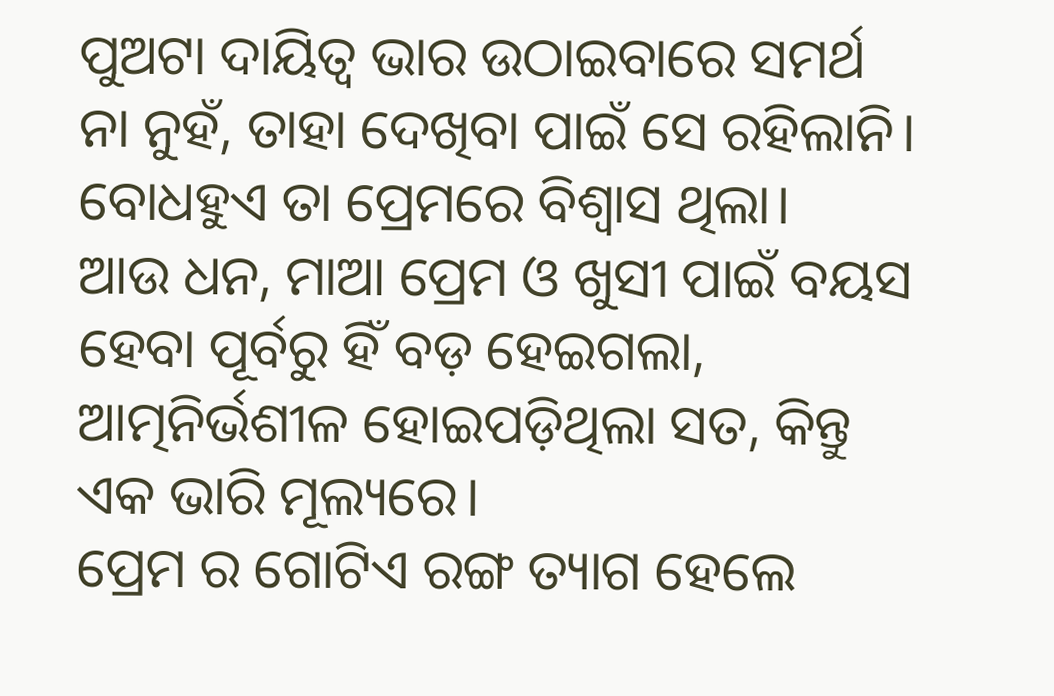ପୁଅଟା ଦାୟିତ୍ଵ ଭାର ଉଠାଇବାରେ ସମର୍ଥ ନା ନୁହଁ, ତାହା ଦେଖିବା ପାଇଁ ସେ ରହିଲାନି। ବୋଧହୁଏ ତା ପ୍ରେମରେ ବିଶ୍ବାସ ଥିଲା।
ଆଉ ଧନ, ମାଆ ପ୍ରେମ ଓ ଖୁସୀ ପାଇଁ ବୟସ ହେବା ପୂର୍ବରୁ ହିଁ ବଡ଼ ହେଇଗଲା, ଆତ୍ମନିର୍ଭଶୀଳ ହୋଇପଡ଼ିଥିଲା ସତ, କିନ୍ତୁ ଏକ ଭାରି ମୂଲ୍ୟରେ।
ପ୍ରେମ ର ଗୋଟିଏ ରଙ୍ଗ ତ୍ୟାଗ ହେଲେ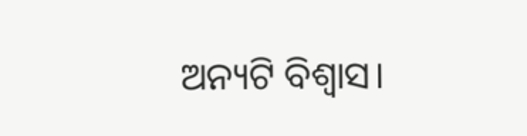ଅନ୍ୟଟି ବିଶ୍ବାସ।